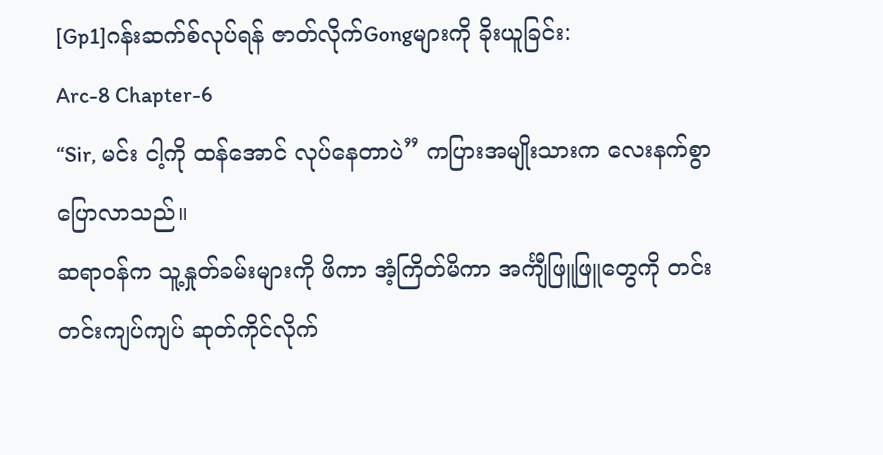[Gp1]ဂန်းဆက်စ်လုပ်ရန် ဇာတ်လိုက်Gongများကို ခိုးယူခြင်း:
Arc-8 Chapter-6
“Sir, မင်း ငါ့ကို ထန်အောင် လုပ်နေတာပဲ” ကပြားအမျိုးသားက လေးနက်စွာပြောလာသည်။
ဆရာဝန်က သူ့နှုတ်ခမ်းများကို ဖိကာ အံ့ကြိတ်မိကာ အင်္ကျီဖြူဖြူတွေကို တင်းတင်းကျပ်ကျပ် ဆုတ်ကိုင်လိုက်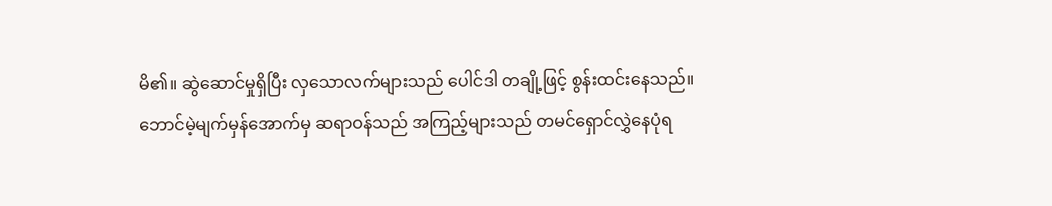မိ၏။ ဆွဲဆောင်မှုရှိပြီး လှသောလက်များသည် ပေါင်ဒါ တချို့ဖြင့် စွန်းထင်းနေသည်။
ဘောင်မဲ့မျက်မှန်အောက်မှ ဆရာဝန်သည် အကြည့်များသည် တမင်ရှောင်လွှဲနေပုံရ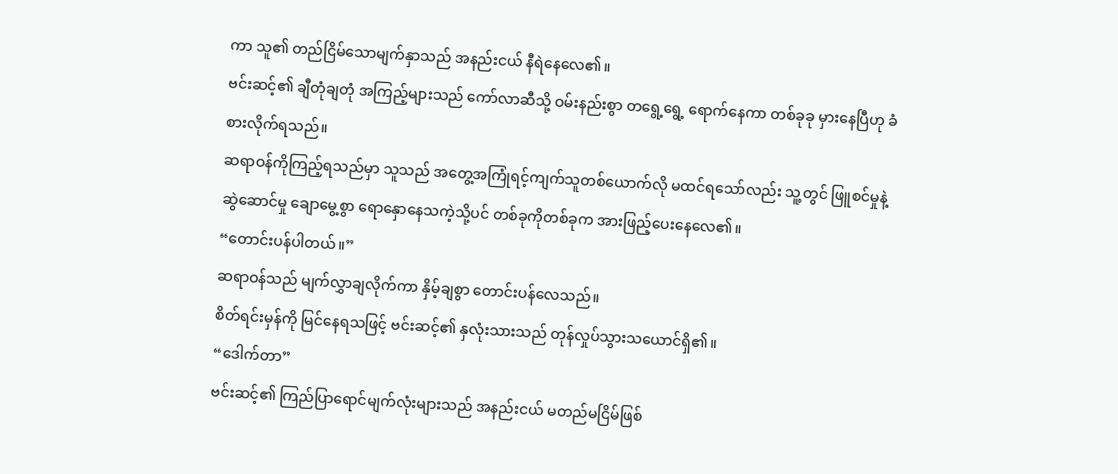ကာ သူ၏ တည်ငြိမ်သောမျက်နှာသည် အနည်းငယ် နီရဲနေလေ၏။
ဗင်းဆင့်၏ ချီတုံချတုံ အကြည့်များသည် ကော်လာဆီသို့ ဝမ်းနည်းစွာ တရွေ့ရွေ့ ရောက်နေကာ တစ်ခုခု မှားနေပြီဟု ခံစားလိုက်ရသည်။
ဆရာဝန်ကိုကြည့်ရသည်မှာ သူသည် အတွေ့အကြုံရင့်ကျက်သူတစ်ယောက်လို မထင်ရသော်လည်း သူ့တွင် ဖြူစင်မှုနဲ့ ဆွဲဆောင်မှု ချောမွေ့စွာ ရောနှောနေသကဲ့သို့ပင် တစ်ခုကိုတစ်ခုက အားဖြည့်ပေးနေလေ၏။
“တောင်းပန်ပါတယ်။”
ဆရာဝန်သည် မျက်လွှာချလိုက်ကာ နှိမ့်ချစွာ တောင်းပန်လေသည်။
စိတ်ရင်းမှန်ကို မြင်နေရသဖြင့် ဗင်းဆင့်၏ နှလုံးသားသည် တုန်လှုပ်သွားသယောင်ရှိ၏။
“ဒေါက်တာ”
ဗင်းဆင့်၏ ကြည်ပြာရောင်မျက်လုံးများသည် အနည်းငယ် မတည်မငြိမ်ဖြစ်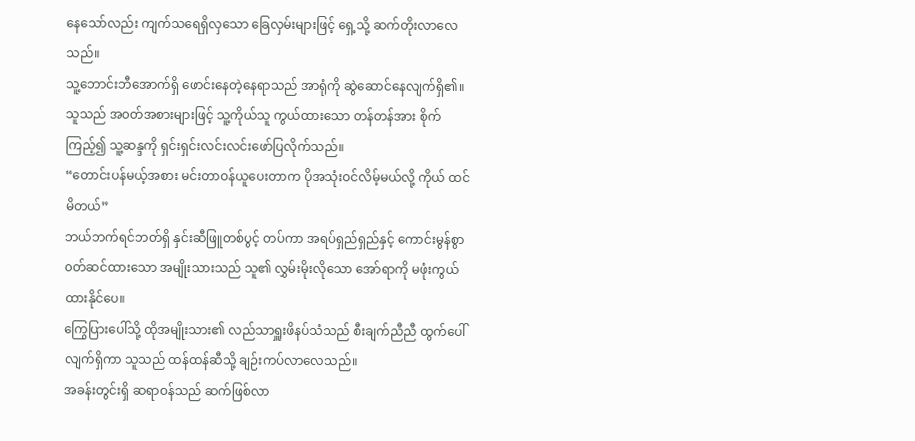နေသော်လည်း ကျက်သရေရှိလှသော ခြေလှမ်းများဖြင့် ရှေ့သို့ ဆက်တိုးလာလေသည်။
သူ့ဘောင်းဘီအောက်ရှိ ဖောင်းနေတဲ့နေရာသည် အာရုံကို ဆွဲဆောင်နေလျက်ရှိ၏။ သူသည် အ၀တ်အစားများဖြင့် သူ့ကိုယ်သူ ကွယ်ထားသော တန်တန်အား စိုက်ကြည့်၍ သူ့ဆန္ဒကို ရှင်းရှင်းလင်းလင်းဖော်ပြလိုက်သည်။
“တောင်းပန်မယ့်အစား မင်းတာဝန်ယူပေးတာက ပိုအသုံးဝင်လိမ့်မယ်လို့ ကိုယ် ထင်မိတယ်”
ဘယ်ဘက်ရင်ဘတ်ရှိ နှင်းဆီဖြူတစ်ပွင့် တပ်ကာ အရပ်ရှည်ရှည်နှင့် ကောင်းမွန်စွာ ၀တ်ဆင်ထားသော အမျိုးသားသည် သူ၏ လွှမ်းမိုးလိုသော အော်ရာကို မဖုံးကွယ်ထားနိုင်ပေ။
ကြွေပြားပေါ်သို့ ထိုအမျိုးသား၏ လည်သာရှူးဖိနပ်သံသည် စီးချက်ညီညီ ထွက်ပေါ်လျက်ရှိကာ သူသည် ထန်ထန်ဆီသို့ ချဉ်းကပ်လာလေသည်။
အခန်းတွင်းရှိ ဆရာဝန်သည် ဆက်ဖြစ်လာ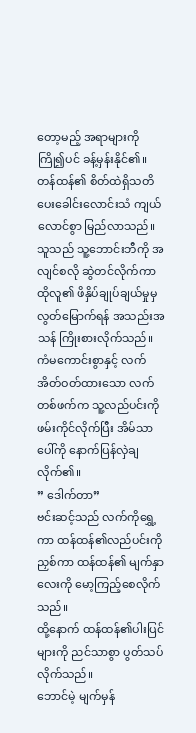တော့မည့် အရာများကို ကြို၍ပင် ခန့်မှန်းနိုင်၏။
တန်ထန်၏ စိတ်ထဲရှိသတိပေးခေါင်းလောင်းသံ ကျယ်လောင်စွာ မြည်လာသည်။
သူသည် သူ့ဘောင်းဘီကို အလျင်စလို ဆွဲတင်လိုက်ကာ ထိုလူ၏ ဖိနှိပ်ချုပ်ချယ်မှုမှ လွတ်မြောက်ရန် အသည်းအသန် ကြိုးစားလိုက်သည်။
ကံမကောင်းစွာနှင့် လက်အိတ်ဝတ်ထားသော လက်တစ်ဖက်က သူ့လည်ပင်းကို ဖမ်းကိုင်လိုက်ပြီး အိမ်သာပေါ်ကို နောက်ပြန်လှဲချလိုက်၏။
” ဒေါက်တာ”
ဗင်းဆင့်သည် လက်ကိုရွှေ့ကာ ထန်ထန်၏လည်ပင်းကို ညှစ်ကာ ထန်ထန်၏ မျက်နှာလေးကို မော့ကြည့်စေလိုက်သည်။
ထို့နောက် ထန်ထန်၏ပါးပြင်များကို ညင်သာစွာ ပွတ်သပ်လိုက်သည်။
ဘောင်မဲ့ မျက်မှန်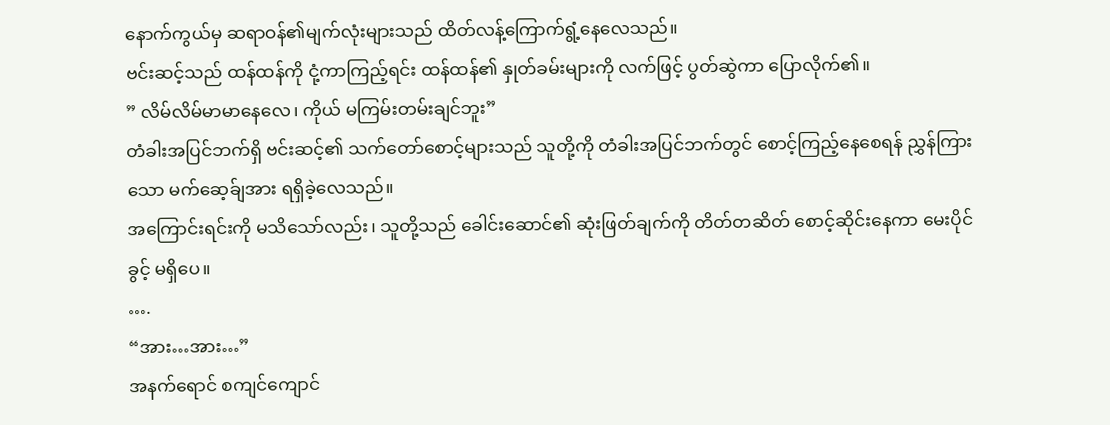နောက်ကွယ်မှ ဆရာဝန်၏မျက်လုံးများသည် ထိတ်လန့်ကြောက်ရွံ့နေလေသည်။
ဗင်းဆင့်သည် ထန်ထန်ကို ငုံ့ကာကြည့်ရင်း ထန်ထန်၏ နှုတ်ခမ်းများကို လက်ဖြင့် ပွတ်ဆွဲကာ ပြောလိုက်၏။
” လိမ်လိမ်မာမာနေလေ၊ ကိုယ် မကြမ်းတမ်းချင်ဘူး”
တံခါးအပြင်ဘက်ရှိ ဗင်းဆင့်၏ သက်တော်စောင့်များသည် သူတို့ကို တံခါးအပြင်ဘက်တွင် စောင့်ကြည့်နေစေရန် ညွှန်ကြားသော မက်ဆေ့ခ်ျအား ရရှိခဲ့လေသည်။
အကြောင်းရင်းကို မသိသော်လည်း၊ သူတို့သည် ခေါင်းဆောင်၏ ဆုံးဖြတ်ချက်ကို တိတ်တဆိတ် စောင့်ဆိုင်းနေကာ မေးပိုင်ခွင့် မရှိပေ။
….
“အား…အား…”
အနက်ရောင် စကျင်ကျောင်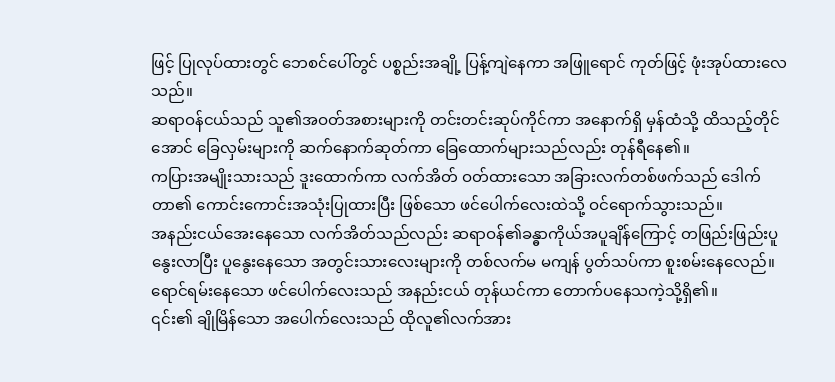ဖြင့် ပြုလုပ်ထားတွင် ဘေစင်ပေါ်တွင် ပစ္စည်းအချို့ ပြန့်ကျဲနေကာ အဖြူရောင် ကုတ်ဖြင့် ဖုံးအုပ်ထားလေသည်။
ဆရာဝန်ငယ်သည် သူ၏အဝတ်အစားများကို တင်းတင်းဆုပ်ကိုင်ကာ အနောက်ရှိ မှန်ထံသို့ ထိသည့်တိုင်အောင် ခြေလှမ်းများကို ဆက်နောက်ဆုတ်ကာ ခြေထောက်များသည်လည်း တုန်ရီနေ၏။
ကပြားအမျိုးသားသည် ဒူးထောက်ကာ လက်အိတ် ဝတ်ထားသော အခြားလက်တစ်ဖက်သည် ဒေါက်တာ၏ ကောင်းကောင်းအသုံးပြုထားပြီး ဖြစ်သော ဖင်ပေါက်လေးထဲသို့ ဝင်ရောက်သွားသည်။
အနည်းငယ်အေးနေသော လက်အိတ်သည်လည်း ဆရာဝန်၏ခန္ဓာကိုယ်အပူချိန်ကြောင့် တဖြည်းဖြည်းပူနွေးလာပြီး ပူနွေးနေသော အတွင်းသားလေးများကို တစ်လက်မ မကျန် ပွတ်သပ်ကာ စူးစမ်းနေလေည်။
ရောင်ရမ်းနေသော ဖင်ပေါက်လေးသည် အနည်းငယ် တုန်ယင်ကာ တောက်ပနေသကဲ့သို့ရှိ၏။
၎င်း၏ ချိုမြိန်သော အပေါက်လေးသည် ထိုလူ၏လက်အား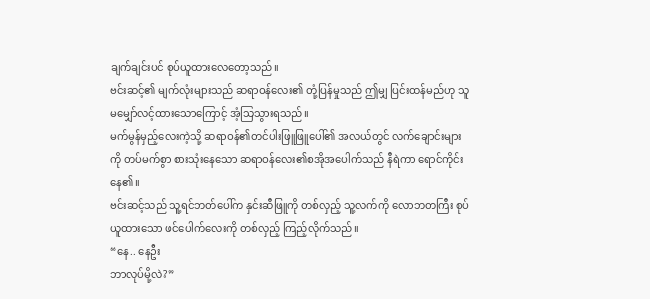ချက်ချင်းပင် စုပ်ယူထားလေတော့သည်။
ဗင်းဆင့်၏ မျက်လုံးများသည် ဆရာဝန်လေး၏ တုံ့ပြန်မှုသည် ဤမျှ ပြင်းထန်မည်ဟု သူ မမျှော်လင့်ထားသောကြောင့် အံ့သြသွားရသည်။
မက်မွန်မှည့်လေးကဲ့သို့ ဆရာဝန်၏တင်ပါးဖြူဖြူပေါ်၏ အလယ်တွင် လက်ချောင်းများကို တပ်မက်စွာ စားသုံးနေသော ဆရာဝန်လေး၏စအိုအပေါက်သည် နီရဲကာ ရောင်ကိုင်းနေ၏။
ဗင်းဆင့်သည် သူ့ရင်ဘတ်ပေါ်က နှင်းဆီဖြူကို တစ်လှည့် သူ့လက်ကို လောဘတကြီး စုပ်ယူထားသော ဖင်ပေါက်လေးကို တစ်လှည့် ကြည့်လိုက်သည်။
“နေ.. နေဦး
ဘာလုပ်မို့လဲ?”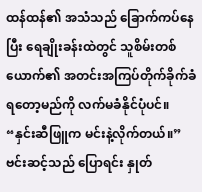ထန်ထန်၏ အသံသည် ခြောက်ကပ်နေပြီး ရေချိုးခန်းထဲတွင် သူစိမ်းတစ်ယောက်၏ အတင်းအကြပ်တိုက်ခိုက်ခံရတော့မည်ကို လက်မခံနိုင်ပုံပင်။
“နှင်းဆီဖြူက မင်းနဲ့လိုက်တယ်။”
ဗင်းဆင့်သည် ပြောရင်း နှုတ်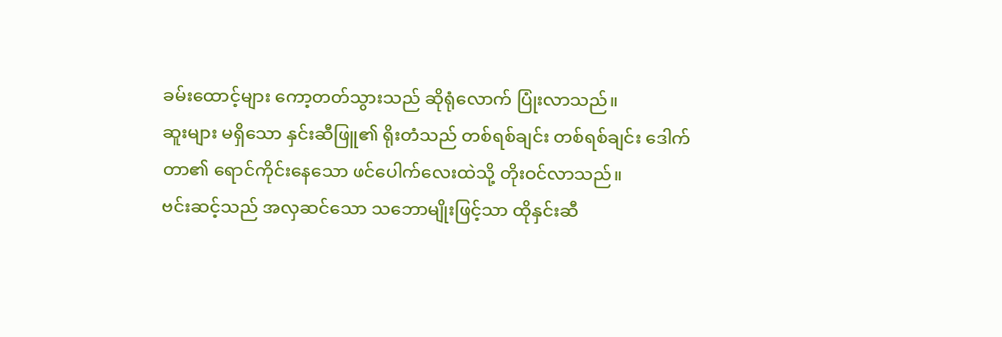ခမ်းထောင့်များ ကော့တတ်သွားသည် ဆိုရုံလောက် ပြုံးလာသည်။
ဆူးများ မရှိသော နှင်းဆီဖြူ၏ ရိုးတံသည် တစ်ရစ်ချင်း တစ်ရစ်ချင်း ဒေါက်တာ၏ ရောင်ကိုင်းနေသော ဖင်ပေါက်လေးထဲသို့ တိုးဝင်လာသည်။
ဗင်းဆင့်သည် အလှဆင်သော သဘောမျိုးဖြင့်သာ ထိုနှင်းဆီ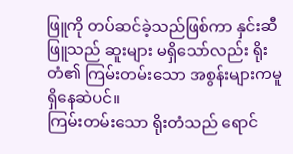ဖြူကို တပ်ဆင်ခဲ့သည်ဖြစ်ကာ နှင်းဆီဖြူသည် ဆူးများ မရှိသော်လည်း ရိုးတံ၏ ကြမ်းတမ်းသော အစွန်းများကမူ ရှိနေဆဲပင်။
ကြမ်းတမ်းသော ရိုးတံသည် ရောင်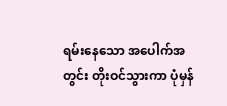ရမ်းနေသော အပေါက်အတွင်း တိုးဝင်သွားကာ ပုံမှန်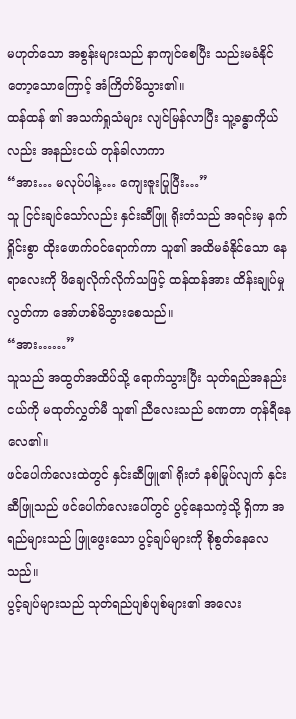မဟုတ်သော အစွန်းများသည် နာကျင်စေပြီး သည်းမခံနိုင်တော့သောကြောင့် အံကြိတ်မိသွား၏။
ထန်ထန် ၏ အသက်ရှုသံများ လျင်မြန်လာပြီး သူ့ခန္ဓာကိုယ်လည်း အနည်းငယ် တုန်ခါလာကာ
“အား… မလုပ်ပါနဲ့… ကျေးဇူးပြုပြီး…”
သူ ငြင်းချင်သော်လည်း နှင်းဆီဖြူ ရိုးတံသည် အရင်းမှ နက်ရှိုင်းစွာ ထိုးဖောက်ဝင်ရောက်ကာ သူ၏ အထိမခံနိုင်သော နေရာလေးကို ဖိချေလိုက်လိုက်သဖြင့် ထန်ထန်အား ထိန်းချုပ်မှု လွတ်ကာ အော်ဟစ်မိသွားစေသည်။
“အား……”
သူသည် အထွတ်အထိပ်သို့ ရောက်သွားပြီး သုတ်ရည်အနည်းငယ်ကို မထုတ်လွှတ်မီ သူ၏ ညီလေးသည် ခဏတာ တုန်ရီနေလေ၏။
ဖင်ပေါက်လေးထဲတွင် နှင်းဆီဖြူ၏ ရိုးတံ နစ်မြုပ်လျက် နှင်းဆီဖြူသည် ဖင်ပေါက်လေးပေါ်တွင် ပွင့်နေသကဲ့သို့ ရှိကာ အရည်များသည် ဖြူဖွေးသော ပွင့်ချပ်များကို စိုစွတ်နေလေသည်။
ပွင့်ချပ်များသည် သုတ်ရည်ပျစ်ပျစ်များ၏ အလေး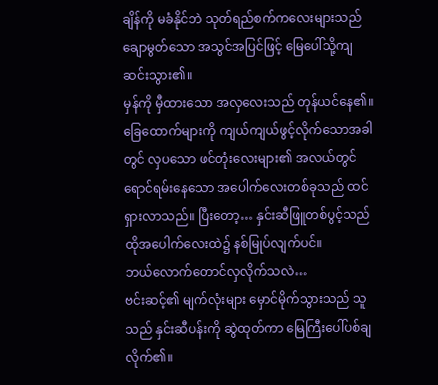ချိန်ကို မခံနိုင်ဘဲ သုတ်ရည်စက်ကလေးများသည် ချောမွတ်သော အသွင်အပြင်ဖြင့် မြေပေါ်သို့ကျဆင်းသွား၏။
မှန်ကို မှီထားသော အလှလေးသည် တုန်ယင်နေ၏။
ခြေထောက်များကို ကျယ်ကျယ်ဖွင့်လိုက်သောအခါတွင် လှပသော ဖင်တုံးလေးများ၏ အလယ်တွင် ရောင်ရမ်းနေသော အပေါက်လေးတစ်ခုသည် ထင်ရှားလာသည်။ ပြီးတော့… နှင်းဆီဖြူတစ်ပွင့်သည် ထိုအပေါက်လေးထဲ၌ နစ်မြုပ်လျက်ပင်။
ဘယ်လောက်တောင်လှလိုက်သလဲ…
ဗင်းဆင့်၏ မျက်လုံးများ မှောင်မိုက်သွားသည် သူသည် နှင်းဆီပန်းကို ဆွဲထုတ်ကာ မြေကြီးပေါ်ပစ်ချလိုက်၏။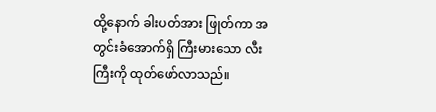ထို့နောက် ခါးပတ်အား ဖြုတ်ကာ အတွင်းခံအောက်ရှိ ကြီးမားသော လီးကြီးကို ထုတ်ဖော်လာသည်။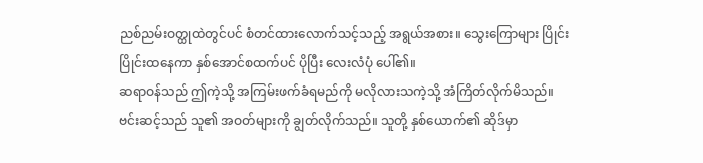ညစ်ညမ်းဝတ္ထုထဲတွင်ပင် စံတင်ထားလောက်သင့်သည့် အရွယ်အစား။ သွေးကြောများ ပြိုင်းပြိုင်းထနေကာ နှစ်အောင်စထက်ပင် ပိုပြီး လေးလံပုံ ပေါ်၏။
ဆရာဝန်သည် ဤကဲ့သို့ အကြမ်းဖက်ခံရမည်ကို မလိုလားသကဲ့သို့ အံကြိတ်လိုက်မိသည်။
ဗင်းဆင့်သည် သူ၏ အဝတ်များကို ချွတ်လိုက်သည်။ သူတို့ နှစ်ယောက်၏ ဆိုဒ်မှာ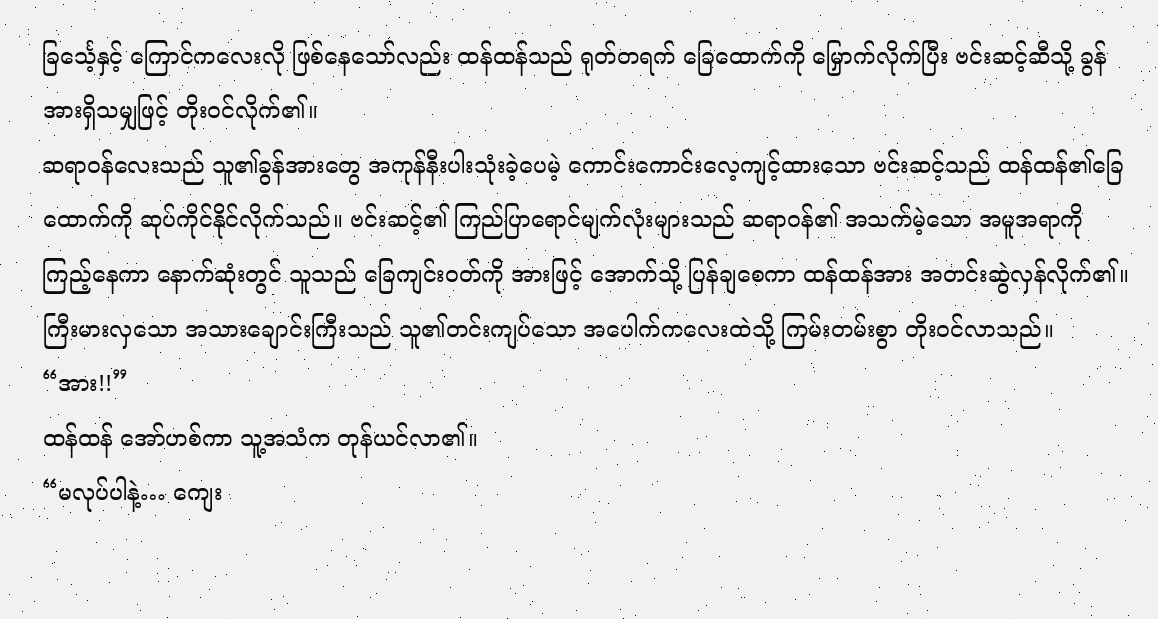ခြင်္သေ့နှင့် ကြောင်ကလေးလို ဖြစ်နေသော်လည်း ထန်ထန်သည် ရုတ်တရက် ခြေထောက်ကို မြှောက်လိုက်ပြီး ဗင်းဆင့်ဆီသို့ ခွန်အားရှိသမျှဖြင့် တိုးဝင်လိုက်၏။
ဆရာဝန်လေးသည် သူ၏ခွန်အားတွေ အကုန်နီးပါးသုံးခဲ့ပေမဲ့ ကောင်းကောင်းလေ့ကျင့်ထားသော ဗင်းဆင့်သည် ထန်ထန်၏ခြေထောက်ကို ဆုပ်ကိုင်နိုင်လိုက်သည်။ ဗင်းဆင့်၏ ကြည်ပြာရောင်မျက်လုံးများသည် ဆရာဝန်၏ အသက်မဲ့သော အမူအရာကို ကြည့်နေကာ နောက်ဆုံးတွင် သူသည် ခြေကျင်းဝတ်ကို အားဖြင့် အောက်သို့ ပြန်ချစေကာ ထန်ထန်အား အတင်းဆွဲလှန်လိုက်၏။
ကြီးမားလှသော အသားချောင်းကြီးသည် သူ၏တင်းကျပ်သော အပေါက်ကလေးထဲသို့ ကြမ်းတမ်းစွာ တိုးဝင်လာသည်။
“အား!!”
ထန်ထန် အော်ဟစ်ကာ သူ့အသံက တုန်ယင်လာ၏။
“မလုပ်ပါနဲ့… ကျေး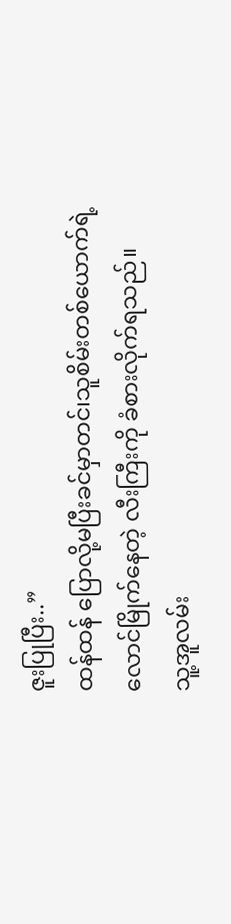ဇူးပြုပြီး..”
ထန်ထန် ပြောလို့မပြီးခင်မှာတင်၊သူစိမ်းတစ်ယောက်ရဲ့ လောင်မြိုက်နေတဲ့ လီးကြီးကို ခံစားလိုက်ရသည်။
သူ့အူလမ်း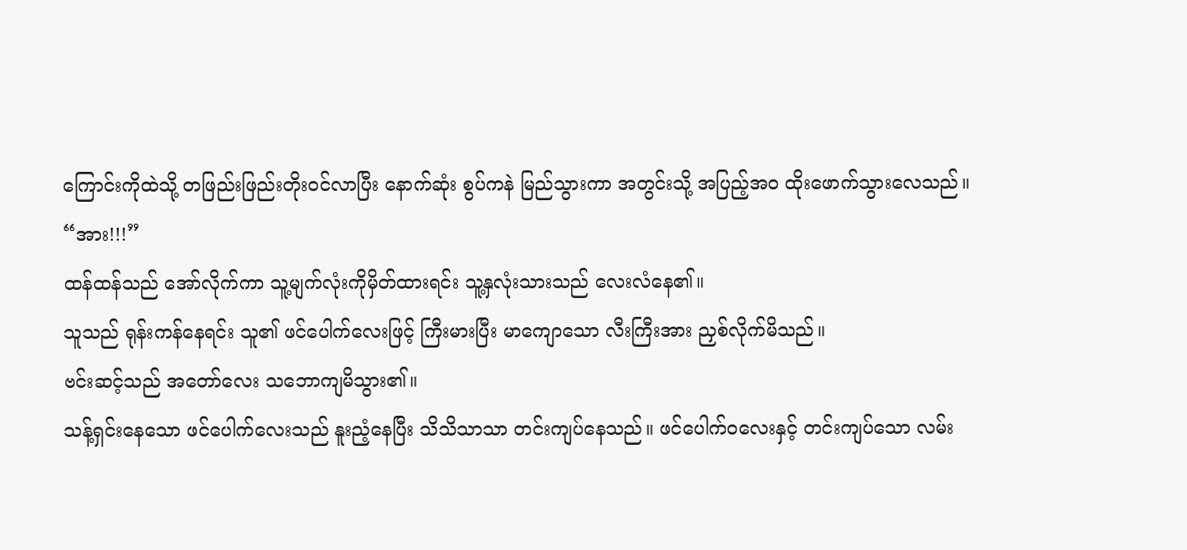ကြောင်းကိုထဲသို့ တဖြည်းဖြည်းတိုးဝင်လာပြီး နောက်ဆုံး စွပ်ကနဲ မြည်သွားကာ အတွင်းသို့ အပြည့်အ၀ ထိုးဖောက်သွားလေသည်။
“အား!!!”
ထန်ထန်သည် အော်လိုက်ကာ သူ့မျက်လုံးကိုမှိတ်ထားရင်း သူ့နှလုံးသားသည် လေးလံနေ၏။
သူသည် ရုန်းကန်နေရင်း သူ၏ ဖင်ပေါက်လေးဖြင့် ကြီးမားပြီး မာကျောသော လီးကြီးအား ညှစ်လိုက်မိသည်။
ဗင်းဆင့်သည် အတော်လေး သဘောကျမိသွား၏။
သန့်ရှင်းနေသော ဖင်ပေါက်လေးသည် နူးညံ့နေပြီး သိသိသာသာ တင်းကျပ်နေသည်။ ဖင်ပေါက်ဝလေးနှင့် တင်းကျပ်သော လမ်း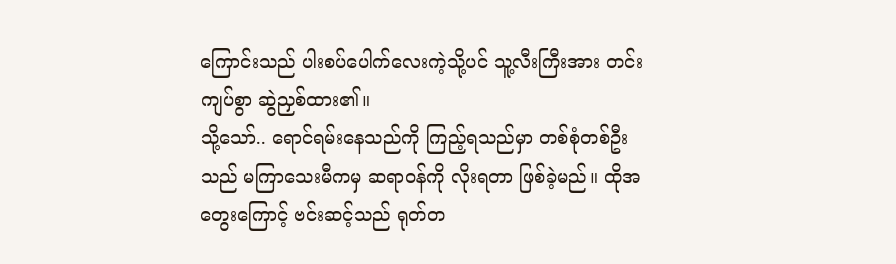ကြောင်းသည် ပါးစပ်ပေါက်လေးကဲ့သို့ပင် သူ့လီးကြီးအား တင်းကျပ်စွာ ဆွဲညှစ်ထား၏။
သို့သော်.. ရောင်ရမ်းနေသည်ကို ကြည့်ရသည်မှာ တစ်စုံတစ်ဦးသည် မကြာသေးမီကမှ ဆရာဝန်ကို လိုးရတာ ဖြစ်ခဲ့မည်။ ထိုအတွေးကြောင့် ဗင်းဆင့်သည် ရုတ်တ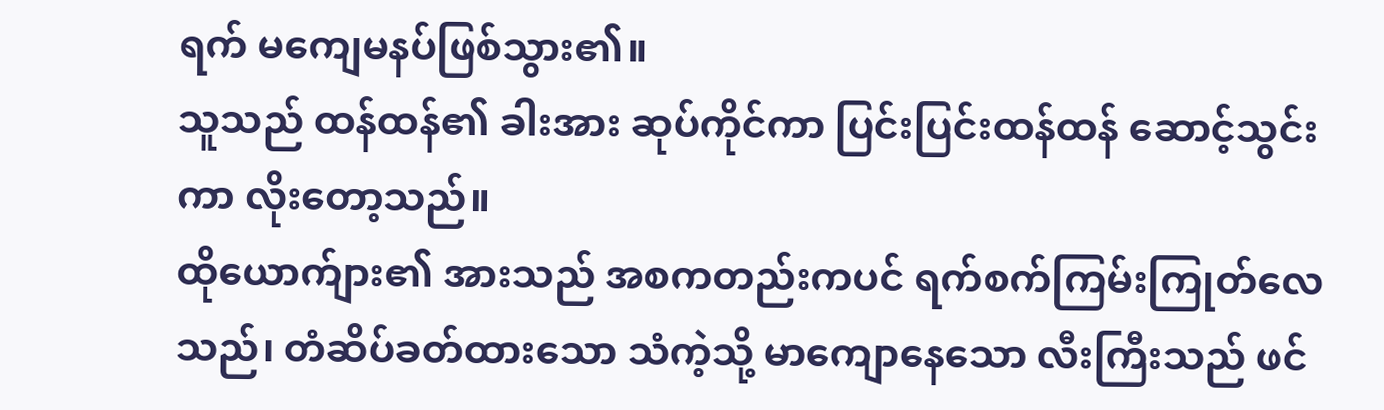ရက် မကျေမနပ်ဖြစ်သွား၏။
သူသည် ထန်ထန်၏ ခါးအား ဆုပ်ကိုင်ကာ ပြင်းပြင်းထန်ထန် ဆောင့်သွင်းကာ လိုးတော့သည်။
ထိုယောက်ျား၏ အားသည် အစကတည်းကပင် ရက်စက်ကြမ်းကြုတ်လေသည်၊ တံဆိပ်ခတ်ထားသော သံကဲ့သို့ မာကျောနေသော လီးကြီးသည် ဖင်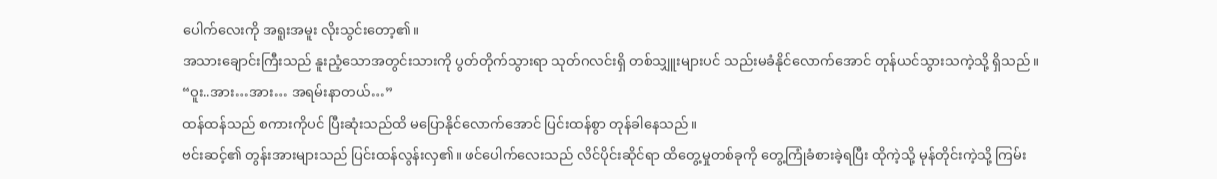ပေါက်လေးကို အရူးအမူး လိုးသွင်းတော့၏။
အသားချောင်းကြီးသည် နူးညံ့သောအတွင်းသားကို ပွတ်တိုက်သွားရာ သုတ်ဂလင်းရှိ တစ်သျှူးများပင် သည်းမခံနိုင်လောက်အောင် တုန်ယင်သွားသကဲ့သို့ ရှိသည်။
“ဝူး..အား…အား… အရမ်းနာတယ်…”
ထန်ထန်သည် စကားကိုပင် ပြီးဆုံးသည်ထိ မပြောနိုင်လောက်အောင် ပြင်းထန်စွာ တုန်ခါနေသည်။
ဗင်းဆင့်၏ တွန်းအားများသည် ပြင်းထန်လွန်းလှ၏။ ဖင်ပေါက်လေးသည် လိင်ပိုင်းဆိုင်ရာ ထိတွေ့မှုတစ်ခုကို တွေ့ကြုံခံစားခဲ့ရပြီး ထိုကဲ့သို့ မုန်တိုင်းကဲ့သို့ ကြမ်း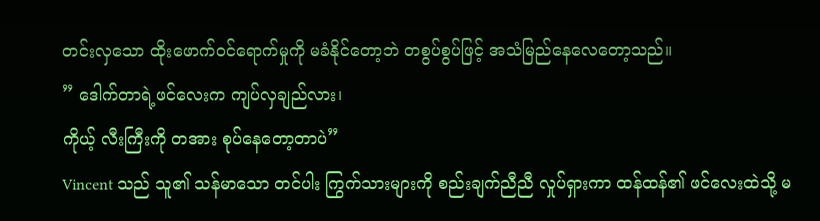တင်းလှသော ထိုးဖောက်ဝင်ရောက်မှုကို မခံနိုင်တော့ဘဲ တစွပ်စွပ်ဖြင့် အသံမြည်နေလေတော့သည်။
” ဒေါက်တာရဲ့ဖင်လေးက ကျပ်လှချည်လား၊
ကိုယ့် လီးကြီးကို တအား စုပ်နေတော့တာပဲ”
Vincent သည် သူ၏ သန်မာသော တင်ပါး ကြွက်သားများကို စည်းချက်ညီညီ လှုပ်ရှားကာ ထန်ထန်၏ ဖင်လေးထဲသို့ မ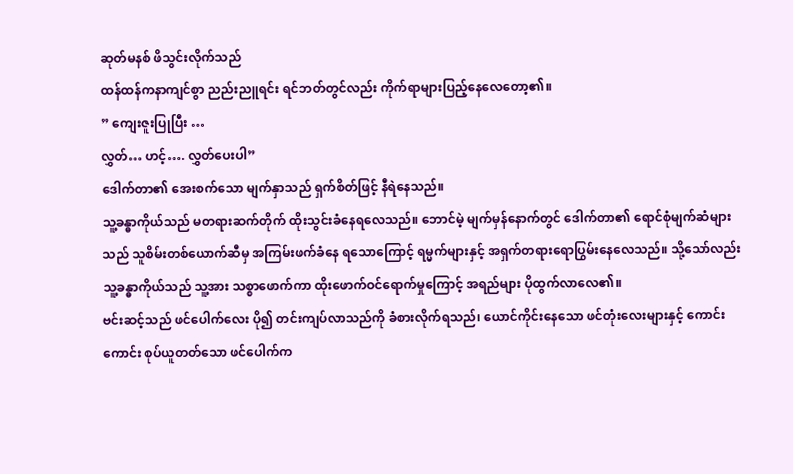ဆုတ်မနစ် ဖိသွင်းလိုက်သည်
ထန်ထန်ကနာကျင်စွာ ညည်းညူရင်း ရင်ဘတ်တွင်လည်း ကိုက်ရာများပြည့်နေလေတော့၏။
” ကျေးဇူးပြုပြီး …
လွှတ်… ဟင့်…. လွှတ်ပေးပါ”
ဒေါက်တာ၏ အေးစက်သော မျက်နှာသည် ရှက်စိတ်ဖြင့် နီရဲနေသည်။
သူ့ခန္ဓာကိုယ်သည် မတရားဆက်တိုက် ထိုးသွင်းခံနေရလေသည်။ ဘောင်မဲ့ မျက်မှန်နောက်တွင် ဒေါက်တာ၏ ရောင်စုံမျက်ဆံများသည် သူစိမ်းတစ်ယောက်ဆီမှ အကြမ်းဖက်ခံနေ ရသောကြောင့် ရမ္မက်များနှင့် အရှက်တရားရောပြွမ်းနေလေသည်။ သို့သော်လည်း သူ့ခန္ဓာကိုယ်သည် သူ့အား သစ္စာဖောက်ကာ ထိုးဖောက်ဝင်ရောက်မှုကြောင့် အရည်များ ပိုထွက်လာလေ၏။
ဗင်းဆင့်သည် ဖင်ပေါက်လေး ပို၍ တင်းကျပ်လာသည်ကို ခံစားလိုက်ရသည်၊ ယောင်ကိုင်းနေသော ဖင်တုံးလေးများနှင့် ကောင်းကောင်း စုပ်ယူတတ်သော ဖင်ပေါက်က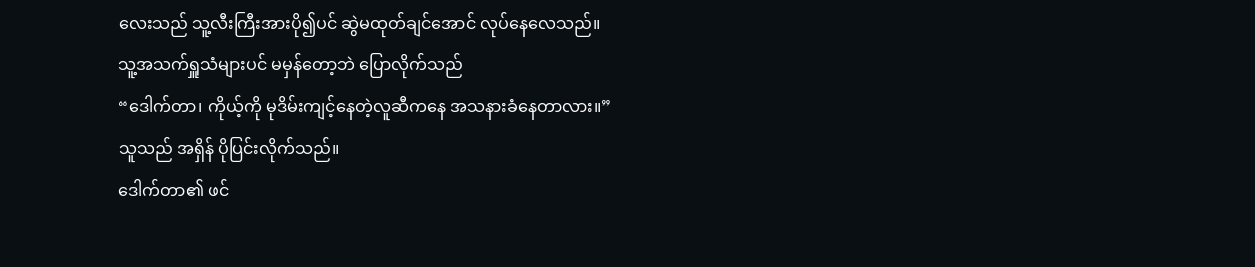လေးသည် သူ့လီးကြီးအားပို၍ပင် ဆွဲမထုတ်ချင်အောင် လုပ်နေလေသည်။
သူ့အသက်ရှူသံများပင် မမှန်တော့ဘဲ ပြောလိုက်သည်
“ဒေါက်တာ၊ ကိုယ့်ကို မုဒိမ်းကျင့်နေတဲ့လူဆီကနေ အသနားခံနေတာလား။”
သူသည် အရှိန် ပိုပြင်းလိုက်သည်။
ဒေါက်တာ၏ ဖင်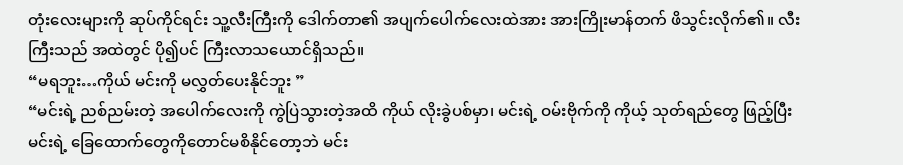တုံးလေးများကို ဆုပ်ကိုင်ရင်း သူ့လီးကြီးကို ဒေါက်တာ၏ အပျက်ပေါက်လေးထဲအား အားကြိုးမာန်တက် ဖိသွင်းလိုက်၏။ လီးကြီးသည် အထဲတွင် ပို၍ပင် ကြီးလာသယောင်ရှိသည်။
“မရဘူး…ကိုယ် မင်းကို မလွှတ်ပေးနိုင်ဘူး ”
“မင်းရဲ့ ညစ်ညမ်းတဲ့ အပေါက်လေးကို ကွဲပြဲသွားတဲ့အထိ ကိုယ် လိုးခွဲပစ်မှာ၊ မင်းရဲ့ ဝမ်းဗိုက်ကို ကိုယ့် သုတ်ရည်တွေ ဖြည့်ပြီး မင်းရဲ့ ခြေထောက်တွေကိုတောင်မစိနိုင်တော့ဘဲ မင်း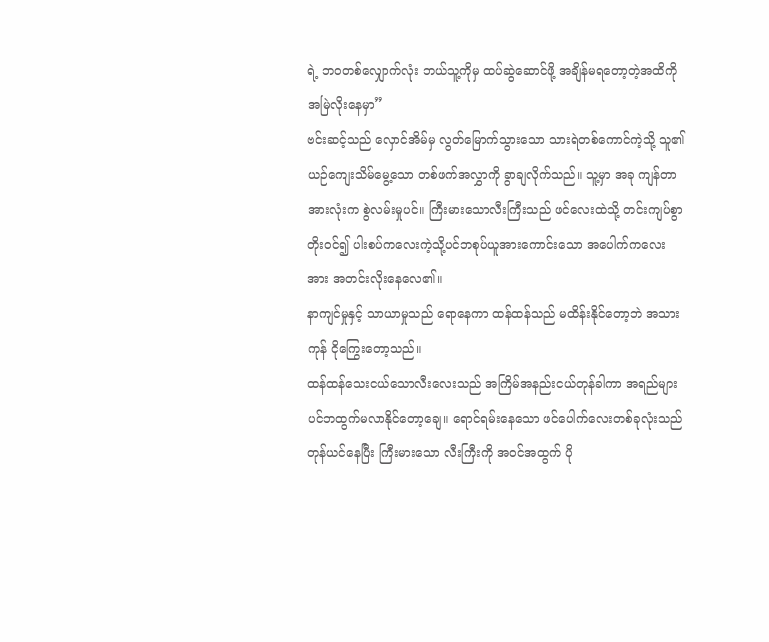ရဲ့ ဘဝတစ်လျှောက်လုံး ဘယ်သူ့ကိုမှ ထပ်ဆွဲဆောင်ဖို့ အချိန်မရတော့တဲ့အထိကို အမြဲလိုးနေမှာ”
ဗင်းဆင့်သည် လှောင်အိမ်မှ လွတ်မြောက်သွားသော သားရဲတစ်ကောင်ကဲ့သို့ သူ၏ ယဉ်ကျေးသိမ်မွေ့သော တစ်ဖက်အလွှာကို ခွာချလိုက်သည်။ သူ့မှာ အခု ကျန်တာအားလုံးက စွဲလမ်းမှုပင်။ ကြီးမားသောလီးကြီးသည် ဖင်လေးထဲသို့ တင်းကျပ်စွာ တိုးဝင်၍ ပါးစပ်ကလေးကဲ့သို့ပင်ဘစုပ်ယူအားကောင်းသော အပေါက်ကလေးအား အတင်းလိုးနေလေ၏။
နာကျင်မှုနှင့် သာယာမှုသည် ရောနေကာ ထန်ထန်သည် မထိန်းနိုင်တော့ဘဲ အသားကုန် ငိုကြွေးတော့သည်။
ထန်ထန်သေးငယ်သောလီးလေးသည် အကြိမ်အနည်းငယ်တုန်ခါကာ အရည်များပင်ဘထွက်မလာနိုင်တော့ချေ။ ရောင်ရမ်းနေသော ဖင်ပေါက်လေးတစ်ခုလုံးသည် တုန်ယင်နေပြီး ကြီးမားသော လီးကြီးကို အဝင်အထွက် ပို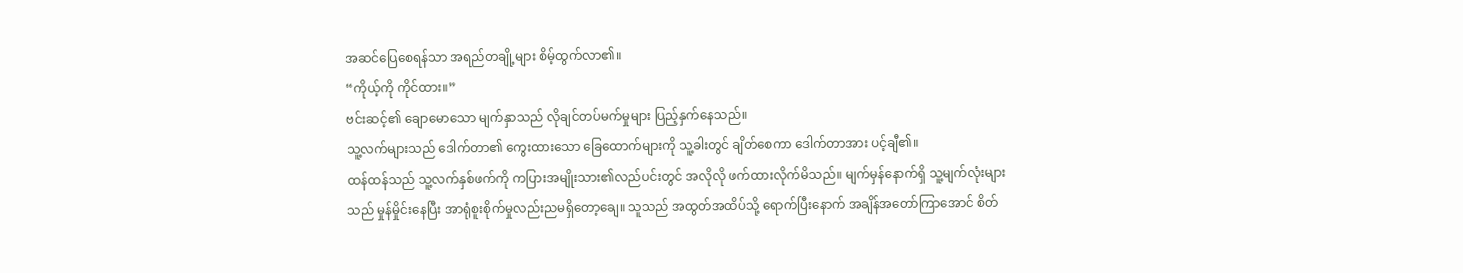အဆင်ပြေစေရန်သာ အရည်တချို့များ စိမ့်ထွက်လာ၏။
“ကိုယ့်ကို ကိုင်ထား။”
ဗင်းဆင့်၏ ချောမောသော မျက်နှာသည် လိုချင်တပ်မက်မှုများ ပြည့်နှက်နေသည်။
သူ့လက်များသည် ဒေါက်တာ၏ ကွေးထားသော ခြေထောက်များကို သူ့ခါးတွင် ချိတ်စေကာ ဒေါက်တာအား ပင့်ချီ၏။
ထန်ထန်သည် သူ့လက်နှစ်ဖက်ကို ကပြားအမျိုးသား၏လည်ပင်းတွင် အလိုလို ဖက်ထားလိုက်မိသည်။ မျက်မှန်နောက်ရှိ သူ့မျက်လုံးများသည် မှုန်မှိုင်းနေပြီး အာရုံစူးစိုက်မှုလည်းညမရှိတော့ချေ။ သူသည် အထွတ်အထိပ်သို့ ရောက်ပြီးနောက် အချိန်အတော်ကြာအောင် စိတ်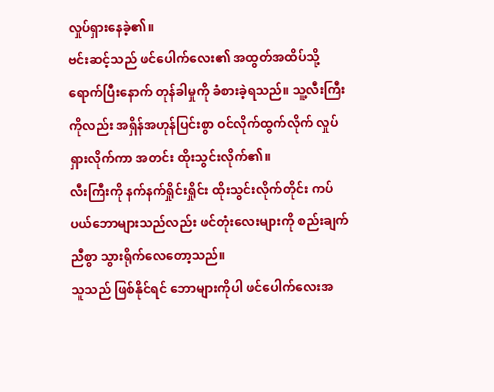လှုပ်ရှားနေခဲ့၏။
ဗင်းဆင့်သည် ဖင်ပေါက်လေး၏ အထွတ်အထိပ်သို့ ရောက်ပြီးနောက် တုန်ခါမှုကို ခံစားခဲ့ရသည်။ သူ့လီးကြီးကိုလည်း အရှိန်အဟုန်ပြင်းစွာ ဝင်လိုက်ထွက်လိုက် လှုပ်ရှားလိုက်ကာ အတင်း ထိုးသွင်းလိုက်၏။
လီးကြီးကို နက်နက်ရှိုင်းရှိုင်း ထိုးသွင်းလိုက်တိုင်း ကပ်ပယ်ဘောများသည်လည်း ဖင်တုံးလေးများကို စည်းချက်ညီစွာ သွားရိုက်လေတော့သည်။
သူသည် ဖြစ်နိုင်ရင် ဘောများကိုပါ ဖင်ပေါက်လေးအ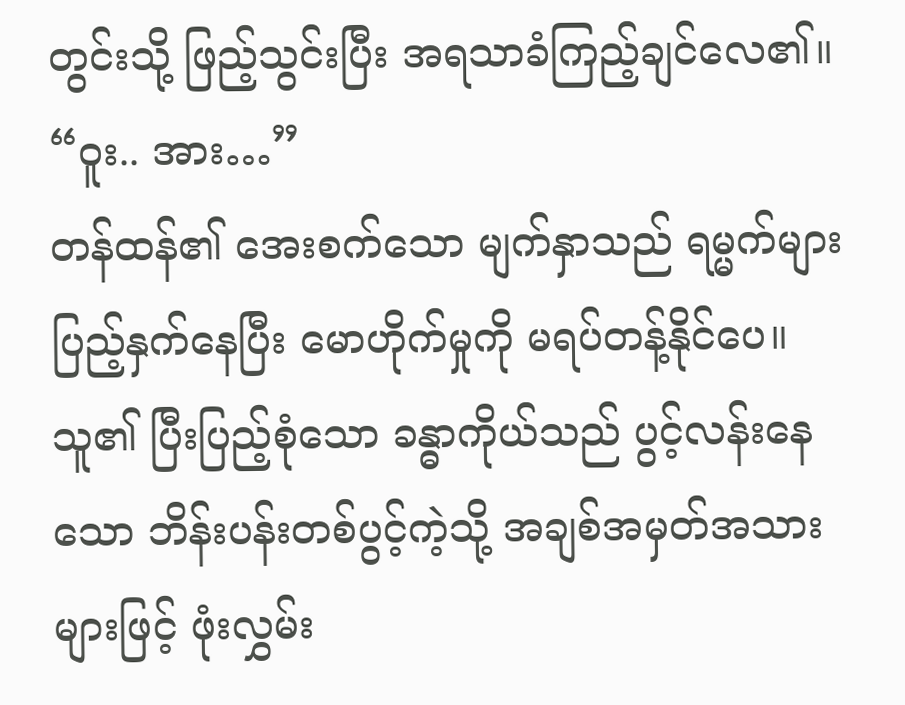တွင်းသို့ ဖြည့်သွင်းပြီး အရသာခံကြည့်ချင်လေ၏။
“ဝူး.. အား…”
တန်ထန်၏ အေးစက်သော မျက်နှာသည် ရမ္မက်များ ပြည့်နှက်နေပြီး မောဟိုက်မှုကို မရပ်တန့်နိုင်ပေ။ သူ၏ ပြီးပြည့်စုံသော ခန္ဓာကိုယ်သည် ပွင့်လန်းနေသော ဘိန်းပန်းတစ်ပွင့်ကဲ့သို့ အချစ်အမှတ်အသားများဖြင့် ဖုံးလွှမ်း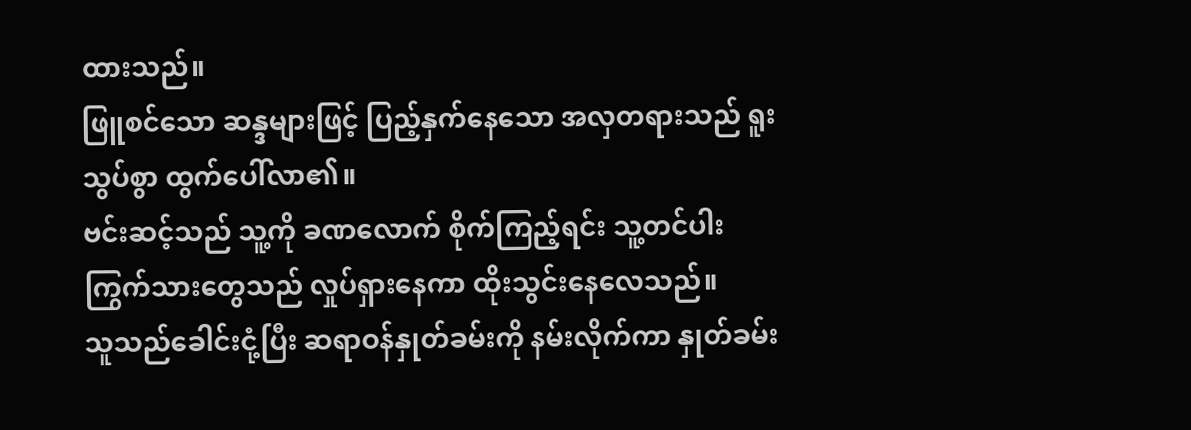ထားသည်။
ဖြူစင်သော ဆန္ဒများဖြင့် ပြည့်နှက်နေသော အလှတရားသည် ရူးသွပ်စွာ ထွက်ပေါ်လာ၏။
ဗင်းဆင့်သည် သူ့ကို ခဏလောက် စိုက်ကြည့်ရင်း သူ့တင်ပါးကြွက်သားတွေသည် လှုပ်ရှားနေကာ ထိုးသွင်းနေလေသည်။
သူသည်ခေါင်းငုံ့ပြီး ဆရာဝန်နှုတ်ခမ်းကို နမ်းလိုက်ကာ နှုတ်ခမ်း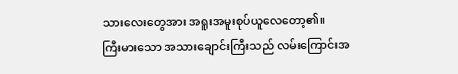သားလေးတွေအား အရူးအမူးစုပ်ယူလေတော့၏။
ကြီးမားသော အသားချောင်းကြီးသည် လမ်းကြောင်းအ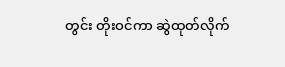တွင်း တိုးဝင်ကာ ဆွဲထုတ်လိုက်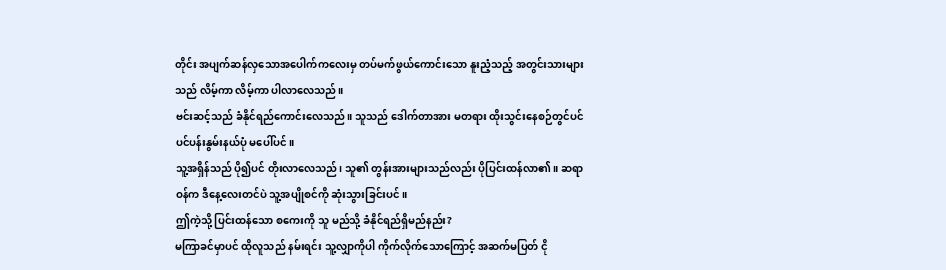တိုင်း အပျက်ဆန်လှသောအပေါက်ကလေးမှ တပ်မက်ဖွယ်ကောင်းသော နူးညံ့သည့် အတွင်းသားများသည် လိမ့်ကာ လိမ့်ကာ ပါလာလေသည်။
ဗင်းဆင့်သည် ခံနိုင်ရည်ကောင်းလေသည်။ သူသည် ဒေါက်တာအား မတရား ထိုးသွင်းနေစဉ်တွင်ပင် ပင်ပန်းနွမ်းနယ်ပုံ မပေါ်ပင်။
သူ့အရှိန်သည် ပို၍ပင် တိုးလာလေသည်၊ သူ၏ တွန်းအားများသည်လည်း ပိုပြင်းထန်လာ၏။ ဆရာဝန်က ဒီနေ့လေးတင်ပဲ သူ့အပျိုစင်ကို ဆုံးသွားခြင်းပင်။
ဤကဲ့သို့ ပြင်းထန်သော စကေးကို သူ မည်သို့ ခံနိုင်ရည်ရှိမည်နည်း?
မကြာခင်မှာပင် ထိုလူသည် နမ်းရင်း သူ့လျှာကိုပါ ကိုက်လိုက်သောကြောင့် အဆက်မပြတ် ငို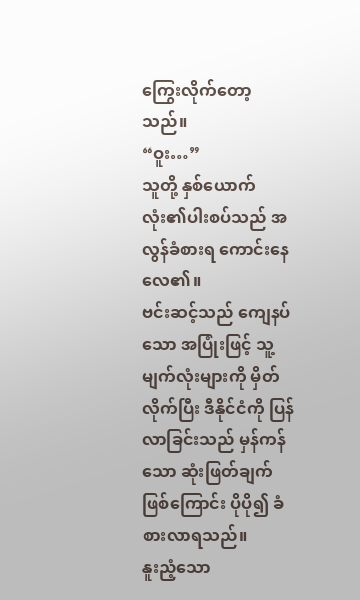ကြွေးလိုက်တော့သည်။
“ဝူး…”
သူတို့ နှစ်ယောက်လုံး၏ပါးစပ်သည် အလွန်ခံစားရ ကောင်းနေလေ၏။
ဗင်းဆင့်သည် ကျေနပ်သော အပြုံးဖြင့် သူ့မျက်လုံးများကို မှိတ်လိုက်ပြီး ဒီနိုင်ငံကို ပြန်လာခြင်းသည် မှန်ကန်သော ဆုံးဖြတ်ချက်ဖြစ်ကြောင်း ပိုပို၍ ခံစားလာရသည်။
နူးညံ့သော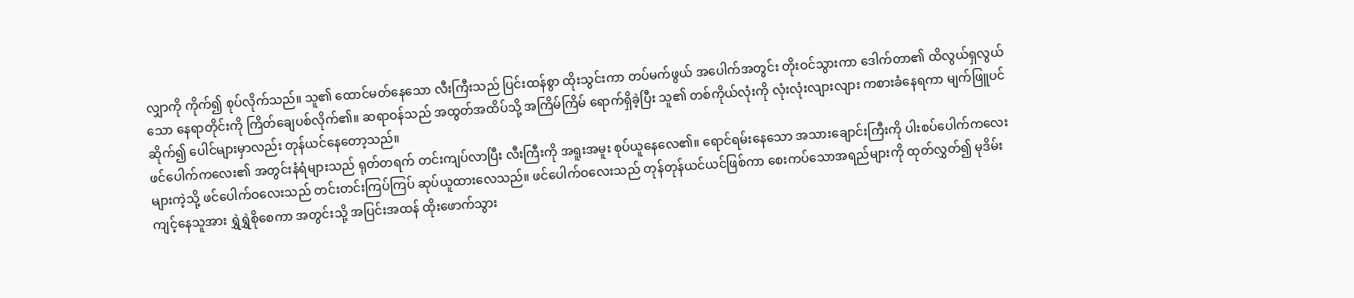လျှာကို ကိုက်၍ စုပ်လိုက်သည်။ သူ၏ ထောင်မတ်နေသော လီးကြီးသည် ပြင်းထန်စွာ ထိုးသွင်းကာ တပ်မက်ဖွယ် အပေါက်အတွင်း တိုးဝင်သွားကာ ဒေါက်တာ၏ ထိလွယ်ရှလွယ်သော နေရာတိုင်းကို ကြိတ်ချေပစ်လိုက်၏။ ဆရာဝန်သည် အထွတ်အထိပ်သို့ အကြိမ်ကြိမ် ရောက်ရှိခဲ့ပြီး သူ၏ တစ်ကိုယ်လုံးကို လုံးလုံးလျားလျား ကစားခံနေရကာ မျက်ဖြူပင် ဆိုက်၍ ပေါင်များမှာလည်း တုန်ယင်နေတော့သည်။
ဖင်ပေါက်ကလေး၏ အတွင်းနံရံများသည် ရုတ်တရက် တင်းကျပ်လာပြီး လီးကြီးကို အရူးအမူး စုပ်ယူနေလေ၏။ ရောင်ရမ်းနေသော အသားချောင်းကြီးကို ပါးစပ်ပေါက်ကလေးများကဲ့သို့ ဖင်ပေါက်ဝလေးသည် တင်းတင်းကြပ်ကြပ် ဆုပ်ယူထားလေသည်။ ဖင်ပေါက်ဝလေးသည် တုန်တုန်ယင်ယင်ဖြစ်ကာ စေးကပ်သောအရည်များကို ထုတ်လွှတ်၍ မုဒိမ်းကျင့်နေသူအား ရွှဲရွှဲစိုစေကာ အတွင်းသို့ အပြင်းအထန် ထိုးဖောက်သွား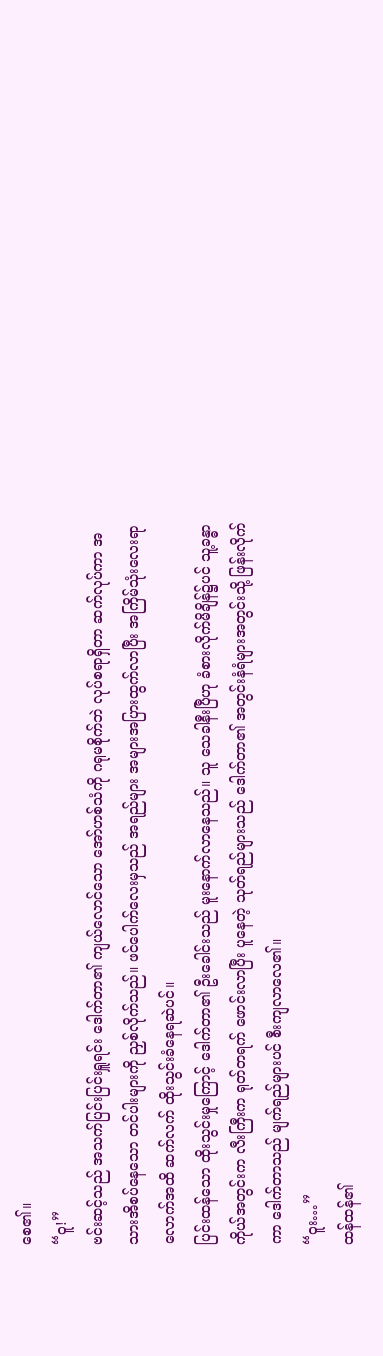စေ၏။
“ဝူ!”
ဗင်းဆင့်သည် အသက်ပြင်းပြင်းရှူရင်း ဒေါက်တာ၏ ကျယ်လောင်သော အော်ဟစ်သံကို ဂရုမစိုက်ဘဲ လုပ်စရာရှိတာ ဆက်လုပ်ကာ အသားအိစပ်နေသော တင်ပါးများကို ညှစ်လိုက်သည်။ ဖင်ပေါက်လေးမှသည် အရည်များ အများအပြားထွက်လာပြီး အကြိမ်သုံးလေးရာလောက်အထိ ဆက်လက် ထိုးသွင်းခံနေရဆဲပင်။
ပြင်းထန်သော ထိုးသွင်းမှုကြောင့် ဒေါက်တာ၏ ဦးခေါင်းသည် မူးနောက်လာနေသည်။ သူ သေခါနီးပြီဟု ခံစားလိုက်မိချိန်၌ပင် သူ့ခန္ဓာကိုယ်အတွင်းက လီးကြီးက ရုတ်တရက် ဖောင်းလာပြီး ပူနေတဲ့ သုတ်ရည်များသည် ဒေါက်တာ၏ အတွင်းနံရံများအတွင်းသို့ ဖြန်းလိုက်ကာ ဒေါက်တာသည် မျက်ရည်များပင် စီးကျလာလေ၏။
“ဝူး…”
ထန်ထန်၏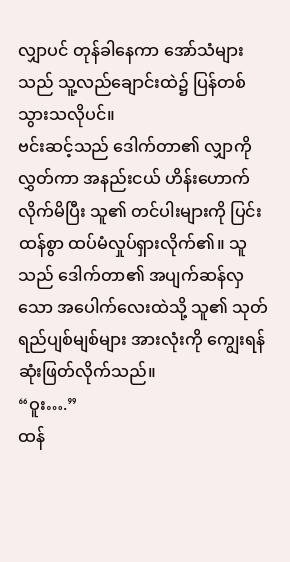လျှာပင် တုန်ခါနေကာ အော်သံများသည် သူ့လည်ချောင်းထဲ၌ ပြန်တစ်သွားသလိုပင်။
ဗင်းဆင့်သည် ဒေါက်တာ၏ လျှာကို လွှတ်ကာ အနည်းငယ် ဟိန်းဟောက်လိုက်မိပြီး သူ၏ တင်ပါးများကို ပြင်းထန်စွာ ထပ်မံလှုပ်ရှားလိုက်၏။ သူသည် ဒေါက်တာ၏ အပျက်ဆန်လှသော အပေါက်လေးထဲသို့ သူ၏ သုတ်ရည်ပျစ်မျစ်များ အားလုံးကို ကျွေးရန် ဆုံးဖြတ်လိုက်သည်။
“ဝူး….”
ထန်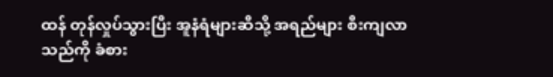ထန် တုန်လှုပ်သွားပြီး အူနံရံများဆီသို့ အရည်များ စီးကျလာသည်ကို ခံစား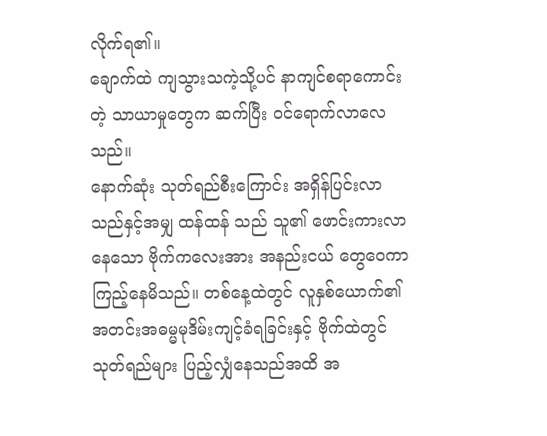လိုက်ရ၏။
ချောက်ထဲ ကျသွားသကဲ့သို့ပင် နာကျင်စရာကောင်းတဲ့ သာယာမှုတွေက ဆက်ပြီး ဝင်ရောက်လာလေသည်။
နောက်ဆုံး သုတ်ရည်စီးကြောင်း အရှိန်ပြင်းလာသည်နှင့်အမျှ ထန်ထန် သည် သူ၏ ဖောင်းကားလာနေသော ဗိုက်ကလေးအား အနည်းငယ် တွေဝေကာ ကြည့်နေမိသည်။ တစ်နေ့ထဲတွင် လူနှစ်ယောက်၏ အတင်းအဓမ္မမုဒိမ်းကျင့်ခံရခြင်းနှင့် ဗိုက်ထဲတွင် သုတ်ရည်များ ပြည့်လျှံနေသည်အထိ အ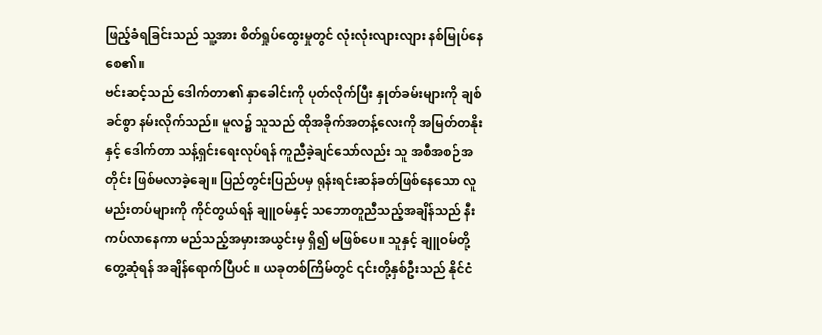ဖြည့်ခံရခြင်းသည် သူ့အား စိတ်ရှုပ်ထွေးမှုတွင် လုံးလုံးလျားလျား နစ်မြုပ်နေစေ၏။
ဗင်းဆင့်သည် ဒေါက်တာ၏ နှာခေါင်းကို ပုတ်လိုက်ပြီး နှုတ်ခမ်းများကို ချစ်ခင်စွာ နမ်းလိုက်သည်။ မူလ၌ သူသည် ထိုအခိုက်အတန့်လေးကို အမြတ်တနိုးနှင့် ဒေါက်တာ သန့်ရှင်းရေးလုပ်ရန် ကူညီခဲ့ချင်သော်လည်း သူ အစီအစဉ်အတိုင်း ဖြစ်မလာခဲ့ချေ။ ပြည်တွင်းပြည်ပမှ ရုန်းရင်းဆန်ခတ်ဖြစ်နေသော လူမည်းတပ်များကို ကိုင်တွယ်ရန် ချူဝမ်နှင့် သဘောတူညီသည့်အချိန်သည် နီးကပ်လာနေကာ မည်သည့်အမှားအယွင်းမှ ရှိ၍ မဖြစ်ပေ။ သူနှင့် ချူဝမ်တို့ တွေ့ဆုံရန် အချိန်ရောက်ပြီပင် ။ ယခုတစ်ကြိမ်တွင် ၎င်းတို့နှစ်ဦးသည် နိုင်ငံ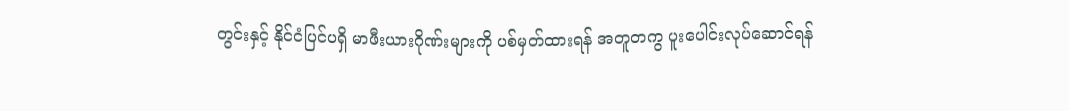တွင်းနှင့် နိုင်ငံပြင်ပရှိ မာဖီးယားဂိုဏ်းများကို ပစ်မှတ်ထားရန် အတူတကွ ပူးပေါင်းလုပ်ဆောင်ရန်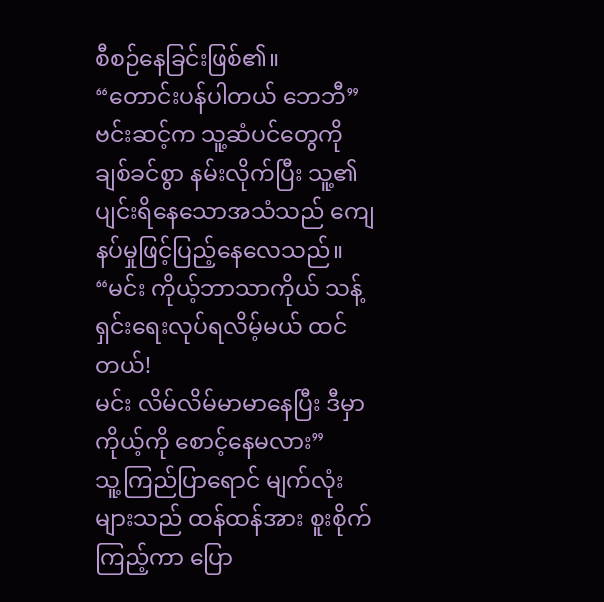စီစဉ်နေခြင်းဖြစ်၏။
“တောင်းပန်ပါတယ် ဘေဘီ”
ဗင်းဆင့်က သူ့ဆံပင်တွေကို ချစ်ခင်စွာ နမ်းလိုက်ပြီး သူ့၏ပျင်းရိနေသောအသံသည် ကျေနပ်မှုဖြင့်ပြည့်နေလေသည်။
“မင်း ကိုယ့်ဘာသာကိုယ် သန့်ရှင်းရေးလုပ်ရလိမ့်မယ် ထင်တယ်!
မင်း လိမ်လိမ်မာမာနေပြီး ဒီမှာ ကိုယ့်ကို စောင့်နေမလား”
သူ့ကြည်ပြာရောင် မျက်လုံးများသည် ထန်ထန်အား စူးစိုက်ကြည့်ကာ ပြော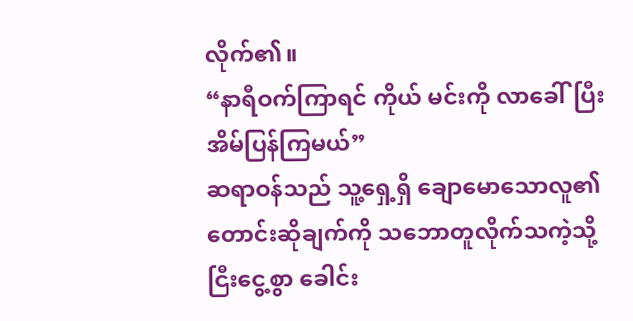လိုက်၏။
“နာရီဝက်ကြာရင် ကိုယ် မင်းကို လာခေါ်ပြီး အိမ်ပြန်ကြမယ်”
ဆရာဝန်သည် သူ့ရှေ့ရှိ ချောမောသောလူ၏ တောင်းဆိုချက်ကို သဘောတူလိုက်သကဲ့သို့ ငြီးငွေ့စွာ ခေါင်း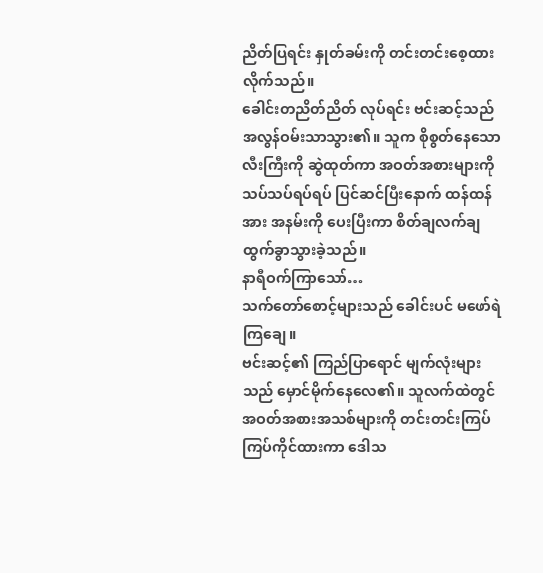ညိတ်ပြရင်း နှုတ်ခမ်းကို တင်းတင်းစေ့ထားလိုက်သည်။
ခေါင်းတညိတ်ညိတ် လုပ်ရင်း ဗင်းဆင့်သည် အလွန်ဝမ်းသာသွား၏။ သူက စိုစွတ်နေသော လီးကြီးကို ဆွဲထုတ်ကာ အဝတ်အစားများကို သပ်သပ်ရပ်ရပ် ပြင်ဆင်ပြီးနောက် ထန်ထန်အား အနမ်းကို ပေးပြီးကာ စိတ်ချလက်ချ ထွက်ခွာသွားခဲ့သည်။
နာရီဝက်ကြာသော်…
သက်တော်စောင့်များသည် ခေါင်းပင် မဖော်ရဲကြချေ။
ဗင်းဆင့်၏ ကြည်ပြာရောင် မျက်လုံးများသည် မှောင်မိုက်နေလေ၏။ သူလက်ထဲတွင် အဝတ်အစားအသစ်များကို တင်းတင်းကြပ်ကြပ်ကိုင်ထားကာ ဒေါသ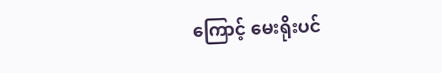ကြောင့် မေးရိုးပင်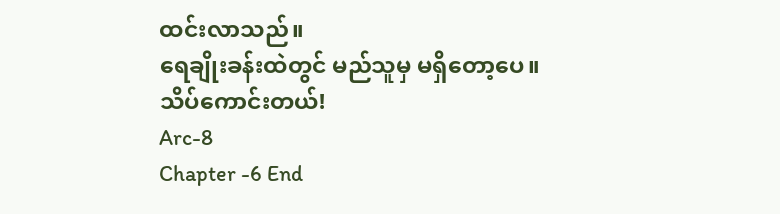ထင်းလာသည်။
ရေချိုးခန်းထဲတွင် မည်သူမှ မရှိတော့ပေ။
သိပ်ကောင်းတယ်!
Arc-8
Chapter -6 End